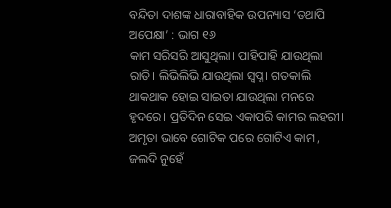ବନ୍ଦିତା ଦାଶଙ୍କ ଧାରାବାହିକ ଉପନ୍ୟାସ ‘ତଥାପି ଅପେକ୍ଷା’ : ଭାଗ ୧୬
କାମ ସରିସରି ଆସୁଥିଲା। ପାହିପାହି ଯାଉଥିଲା ରାତି। ଲିଭିଲିଭି ଯାଉଥିଲା ସ୍ବପ୍ନ। ଗତକାଲି ଥାକଥାକ ହୋଇ ସାଇତା ଯାଉଥିଲା ମନରେ ହୃଦରେ। ପ୍ରତିଦିନ ସେଇ ଏକାପରି କାମର ଲହରୀ। ଅମୃତା ଭାବେ ଗୋଟିକ ପରେ ଗୋଟିଏ କାମ , ଜଲଦି ନୁହେଁ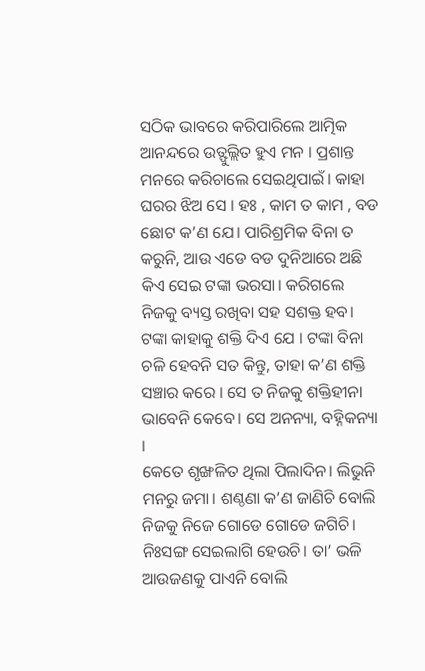ସଠିକ ଭାବରେ କରିପାରିଲେ ଆତ୍ମିକ ଆନନ୍ଦରେ ଉତ୍ଫୁଲ୍ଲିତ ହୁଏ ମନ । ପ୍ରଶାନ୍ତ ମନରେ କରିଚାଲେ ସେଇଥିପାଇଁ। କାହା ଘରର ଝିଅ ସେ । ହଃ , କାମ ତ କାମ , ବଡ ଛୋଟ କ’ଣ ଯେ। ପାରିଶ୍ରମିକ ବିନା ତ କରୁନି, ଆଉ ଏଡେ ବଡ ଦୁନିଆରେ ଅଛି କିଏ ସେଇ ଟଙ୍କା ଭରସା। କରିଗଲେ ନିଜକୁ ବ୍ୟସ୍ତ ରଖିବା ସହ ସଶକ୍ତ ହବ। ଟଙ୍କା କାହାକୁ ଶକ୍ତି ଦିଏ ଯେ । ଟଙ୍କା ବିନା ଚଳି ହେବନି ସତ କିନ୍ତୁ, ତାହା କ’ଣ ଶକ୍ତି ସଞ୍ଚାର କରେ । ସେ ତ ନିଜକୁ ଶକ୍ତିହୀନା ଭାବେନି କେବେ। ସେ ଅନନ୍ୟା, ବହ୍ନିକନ୍ୟା ।
କେତେ ଶୃଙ୍ଖଳିତ ଥିଲା ପିଲାଦିନ। ଲିଭୁନି ମନରୁ ଜମା। ଶଣ୍ଠଣା କ’ଣ ଜାଣିଚି ବୋଲି ନିଜକୁ ନିଜେ ଗୋଡେ ଗୋଡେ ଜଗିଚି। ନିଃସଙ୍ଗ ସେଇଲାଗି ହେଉଚି। ତା’ ଭଳି ଆଉଜଣକୁ ପାଏନି ବୋଲି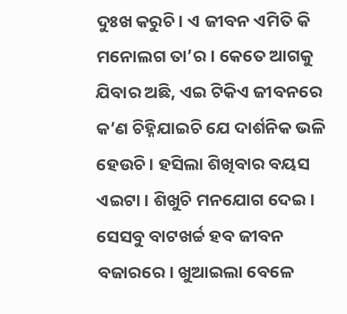ଦୁଃଖ କରୁଚି। ଏ ଜୀବନ ଏମିତି କି ମନୋଲଗ ତା’ର। କେତେ ଆଗକୁ ଯିବାର ଅଛି, ଏଇ ଟିକିଏ ଜୀବନରେ କ’ଣ ଚିହ୍ନିଯାଇଚି ଯେ ଦାର୍ଶନିକ ଭଳି ହେଉଚି। ହସିଲା ଶିଖିବାର ବୟସ ଏଇଟା। ଶିଖୁଚି ମନଯୋଗ ଦେଇ। ସେସବୁ ବାଟଖର୍ଚ୍ଚ ହବ ଜୀବନ ବଜାରରେ। ଖୁଆଇଲା ବେଳେ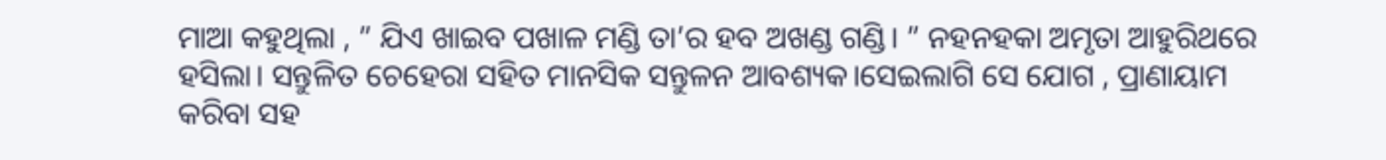ମାଆ କହୁଥିଲା , ” ଯିଏ ଖାଇବ ପଖାଳ ମଣ୍ଡି ତା’ର ହବ ଅଖଣ୍ଡ ଗଣ୍ଡି। ” ନହନହକା ଅମୃତା ଆହୁରିଥରେ ହସିଲା। ସନ୍ତୁଳିତ ଚେହେରା ସହିତ ମାନସିକ ସନ୍ତୁଳନ ଆବଶ୍ୟକ।ସେଇଲାଗି ସେ ଯୋଗ , ପ୍ରାଣାୟାମ କରିବା ସହ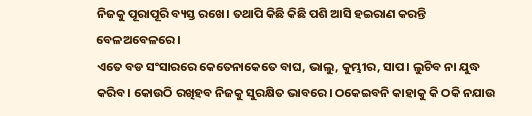ନିଜକୁ ପୂରାପୂରି ବ୍ୟସ୍ତ ରଖେ। ତଥାପି କିଛି କିଛି ପଶି ଆସି ହଇରାଣ କରନ୍ତି ବେଳଅବେଳରେ।
ଏତେ ବଡ ସଂସାରରେ କେତେନାକେତେ ବାଘ, ଭାଲୁ, କୁମ୍ଭୀର, ସାପ। ଲୁଚିବ ନା ଯୁଦ୍ଧ କରିବ। କୋଉଠି ରଖିହବ ନିଜକୁ ସୁରକ୍ଷିତ ଭାବରେ। ଠକେଇବନି କାହାକୁ କି ଠକି ନଯାଉ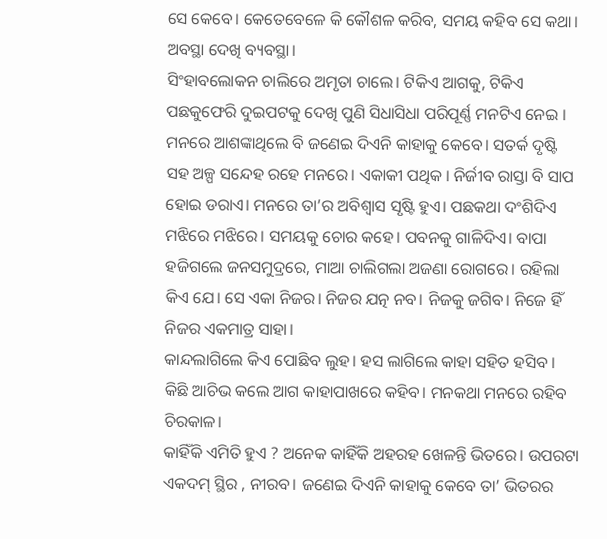ସେ କେବେ। କେତେବେଳେ କି କୌଶଳ କରିବ, ସମୟ କହିବ ସେ କଥା। ଅବସ୍ଥା ଦେଖି ବ୍ୟବସ୍ଥା।
ସିଂହାବଲୋକନ ଚାଲିରେ ଅମୃତା ଚାଲେ। ଟିକିଏ ଆଗକୁ, ଟିକିଏ ପଛକୁଫେରି ଦୁଇପଟକୁ ଦେଖି ପୁଣି ସିଧାସିଧା ପରିପୂର୍ଣ୍ଣ ମନଟିଏ ନେଇ । ମନରେ ଆଶଙ୍କାଥିଲେ ବି ଜଣେଇ ଦିଏନି କାହାକୁ କେବେ। ସତର୍କ ଦୃଷ୍ଟି ସହ ଅଳ୍ପ ସନ୍ଦେହ ରହେ ମନରେ। ଏକାକୀ ପଥିକ । ନିର୍ଜୀବ ରାସ୍ତା ବି ସାପ ହୋଇ ଡରାଏ। ମନରେ ତା’ର ଅବିଶ୍ବାସ ସୃଷ୍ଟି ହୁଏ। ପଛକଥା ଦଂଶିଦିଏ ମଝିରେ ମଝିରେ। ସମୟକୁ ଚୋର କହେ। ପବନକୁ ଗାଳିଦିଏ। ବାପା ହଜିଗଲେ ଜନସମୁଦ୍ରରେ, ମାଆ ଚାଲିଗଲା ଅଜଣା ରୋଗରେ। ରହିଲା କିଏ ଯେ। ସେ ଏକା ନିଜର। ନିଜର ଯତ୍ନ ନବ। ନିଜକୁ ଜଗିବ। ନିଜେ ହିଁ ନିଜର ଏକମାତ୍ର ସାହା।
କାନ୍ଦଲାଗିଲେ କିଏ ପୋଛିବ ଲୁହ। ହସ ଲାଗିଲେ କାହା ସହିତ ହସିବ । କିଛି ଆଚିଭ କଲେ ଆଗ କାହାପାଖରେ କହିବ। ମନକଥା ମନରେ ରହିବ ଚିରକାଳ।
କାହିଁକି ଏମିତି ହୁଏ ? ଅନେକ କାହିଁକି ଅହରହ ଖେଳନ୍ତି ଭିତରେ। ଉପରଟା ଏକଦମ୍ ସ୍ଥିର , ନୀରବ। ଜଣେଇ ଦିଏନି କାହାକୁ କେବେ ତା’ ଭିତରର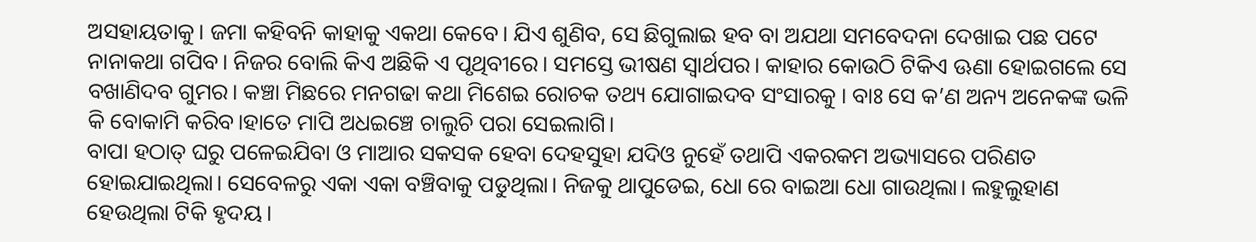ଅସହାୟତାକୁ। ଜମା କହିବନି କାହାକୁ ଏକଥା କେବେ। ଯିଏ ଶୁଣିବ, ସେ ଛିଗୁଲାଇ ହବ ବା ଅଯଥା ସମବେଦନା ଦେଖାଇ ପଛ ପଟେ ନାନାକଥା ଗପିବ। ନିଜର ବୋଲି କିଏ ଅଛିକି ଏ ପୃଥିବୀରେ। ସମସ୍ତେ ଭୀଷଣ ସ୍ବାର୍ଥପର। କାହାର କୋଉଠି ଟିକିଏ ଊଣା ହୋଇଗଲେ ସେ ବଖାଣିଦବ ଗୁମର। କଞ୍ଚା ମିଛରେ ମନଗଢା କଥା ମିଶେଇ ରୋଚକ ତଥ୍ୟ ଯୋଗାଇଦବ ସଂସାରକୁ । ବାଃ ସେ କ’ଣ ଅନ୍ୟ ଅନେକଙ୍କ ଭଳି କି ବୋକାମି କରିବ।ହାତେ ମାପି ଅଧଇଞ୍ଚେ ଚାଲୁଚି ପରା ସେଇଲାଗି।
ବାପା ହଠାତ୍ ଘରୁ ପଳେଇଯିବା ଓ ମାଆର ସକସକ ହେବା ଦେହସୁହା ଯଦିଓ ନୁହେଁ ତଥାପି ଏକରକମ ଅଭ୍ୟାସରେ ପରିଣତ ହୋଇଯାଇଥିଲା। ସେବେଳରୁ ଏକା ଏକା ବଞ୍ଚିବାକୁ ପଡୁଥିଲା। ନିଜକୁ ଥାପୁଡେଇ, ଧୋ ରେ ବାଇଆ ଧୋ ଗାଉଥିଲା। ଲହୁଲୁହାଣ ହେଉଥିଲା ଟିକି ହୃଦୟ।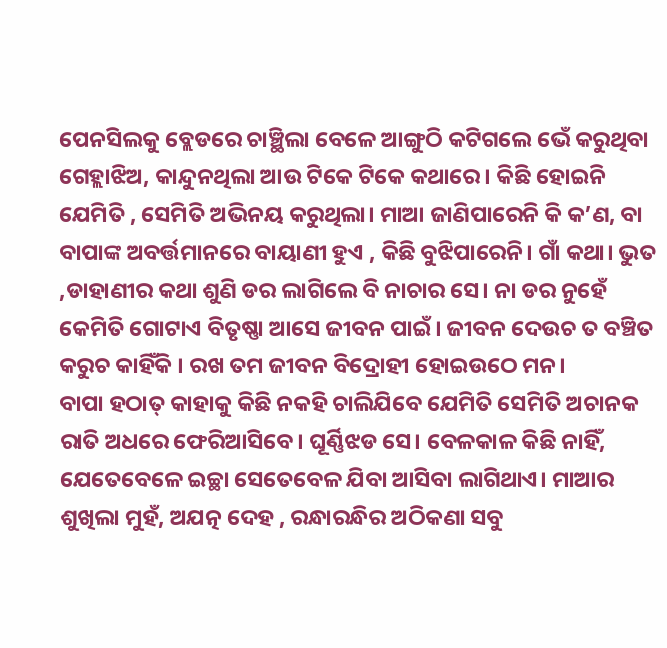ପେନସିଲକୁ ବ୍ଲେଡରେ ଚାଞ୍ଛିଲା ବେଳେ ଆଙ୍ଗୁଠି କଟିଗଲେ ଭେଁ କରୁଥିବା ଗେହ୍ଲାଝିଅ, କାନ୍ଦୁନଥିଲା ଆଉ ଟିକେ ଟିକେ କଥାରେ। କିଛି ହୋଇନି ଯେମିତି , ସେମିତି ଅଭିନୟ କରୁଥିଲା। ମାଆ ଜାଣିପାରେନି କି କ’ଣ, ବା ବାପାଙ୍କ ଅବର୍ତ୍ତମାନରେ ବାୟାଣୀ ହୁଏ , କିଛି ବୁଝିପାରେନି। ଗାଁ କଥା। ଭୁତ ,ଡାହାଣୀର କଥା ଶୁଣି ଡର ଲାଗିଲେ ବି ନାଚାର ସେ। ନା ଡର ନୁହେଁ କେମିତି ଗୋଟାଏ ବିତୃଷ୍ଣା ଆସେ ଜୀବନ ପାଇଁ। ଜୀବନ ଦେଉଚ ତ ବଞ୍ଚିତ କରୁଚ କାହିଁକି । ରଖ ତମ ଜୀବନ ବିଦ୍ରୋହୀ ହୋଇଉଠେ ମନ।
ବାପା ହଠାତ୍ କାହାକୁ କିଛି ନକହି ଚାଲିଯିବେ ଯେମିତି ସେମିତି ଅଚାନକ ରାତି ଅଧରେ ଫେରିଆସିବେ। ଘୂର୍ଣ୍ଣିଝଡ ସେ। ବେଳକାଳ କିଛି ନାହିଁ, ଯେତେବେଳେ ଇଚ୍ଛା ସେତେବେଳ ଯିବା ଆସିବା ଲାଗିଥାଏ। ମାଆର ଶୁଖିଲା ମୁହଁ, ଅଯତ୍ନ ଦେହ , ରନ୍ଧାରନ୍ଧିର ଅଠିକଣା ସବୁ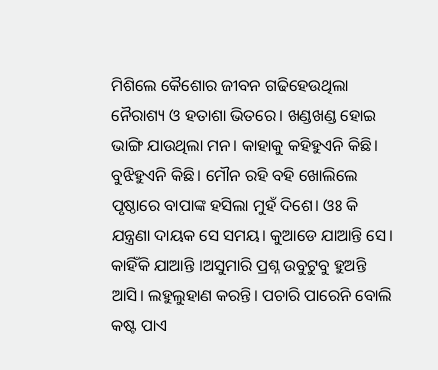ମିଶିଲେ କୈଶୋର ଜୀବନ ଗଢିହେଉଥିଲା ନୈରାଶ୍ୟ ଓ ହତାଶା ଭିତରେ। ଖଣ୍ଡଖଣ୍ଡ ହୋଇ ଭାଙ୍ଗି ଯାଉଥିଲା ମନ। କାହାକୁ କହିହୁଏନି କିଛି। ବୁଝିହୁଏନି କିଛି। ମୌନ ରହି ବହି ଖୋଲିଲେ ପୃଷ୍ଠାରେ ବାପାଙ୍କ ହସିଲା ମୁହଁ ଦିଶେ। ଓଃ କି ଯନ୍ତ୍ରଣା ଦାୟକ ସେ ସମୟ। କୁଆଡେ ଯାଆନ୍ତି ସେ। କାହିଁକି ଯାଆନ୍ତି ।ଅସୁମାରି ପ୍ରଶ୍ନ ଉବୁଟୁବୁ ହୁଅନ୍ତି ଆସି। ଲହୁଲୁହାଣ କରନ୍ତି। ପଚାରି ପାରେନି ବୋଲି କଷ୍ଟ ପାଏ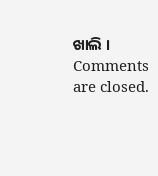ଖାଲି ।
Comments are closed.